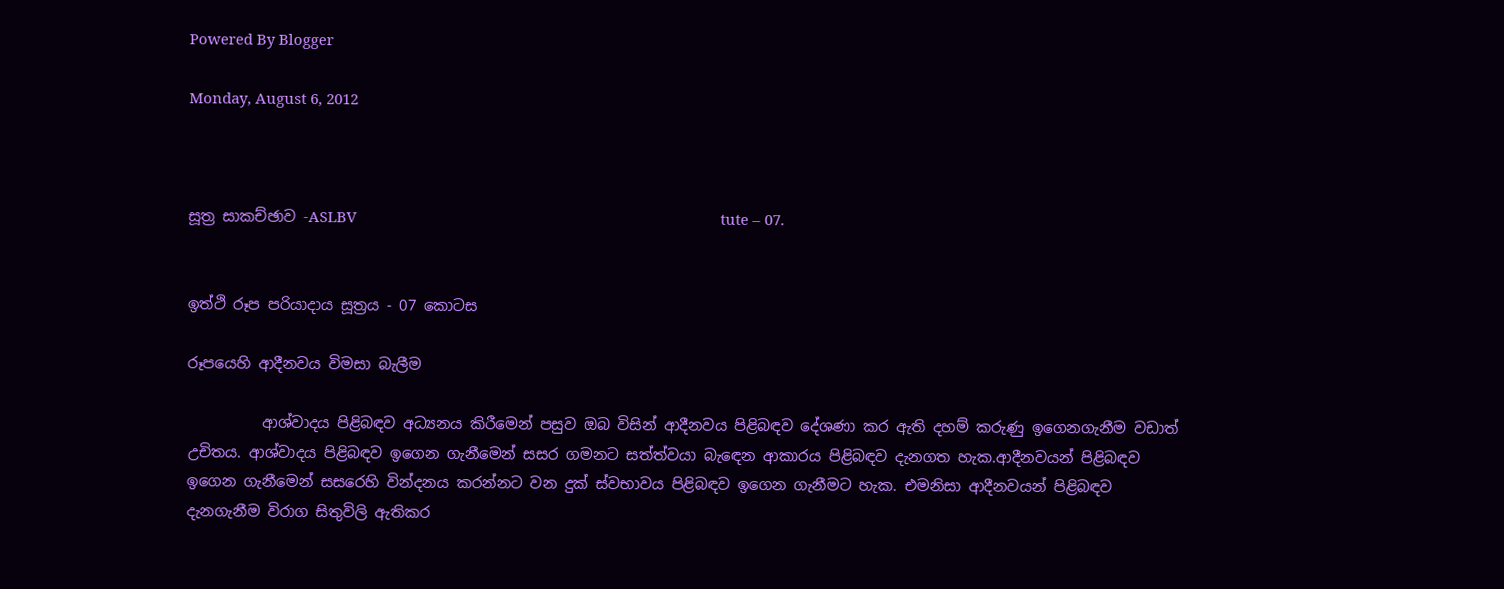Powered By Blogger

Monday, August 6, 2012



සූත්‍ර සාකච්ඡාව -ASLBV                                                                                           tute – 07.


ඉත්ථි රූප පරියාදාය සූත්‍රය - 07 කොටස

රූපයෙහි ආදීනවය විමසා බැලීම

          ආශ්වාදය පිළිබඳව අධ්‍යනය කිරීමෙන් පසුව ඔබ විසින් ආදීනවය පිළිබඳව දේශණා කර ඇති දහම් කරුණු ඉගෙනගැනීම වඩාත් උචිතය. ආශ්වාදය පිළිබඳව ඉගෙන ගැනීමෙන් සසර ගමනට සත්ත්වයා බැඳෙන ආකාරය පිළිබඳව දැනගත හැක.ආදීනවයන් පිළිබඳව ඉගෙන ගැනීමෙන් සසරෙහි වින්දනය කරන්නට වන දුක් ස්වභාවය පිළිබඳව ඉගෙන ගැනීමට හැක. එමනිසා ආදීනවයන් පිළිබඳව දැනගැනීම විරාග සිතුවිලි ඇතිකර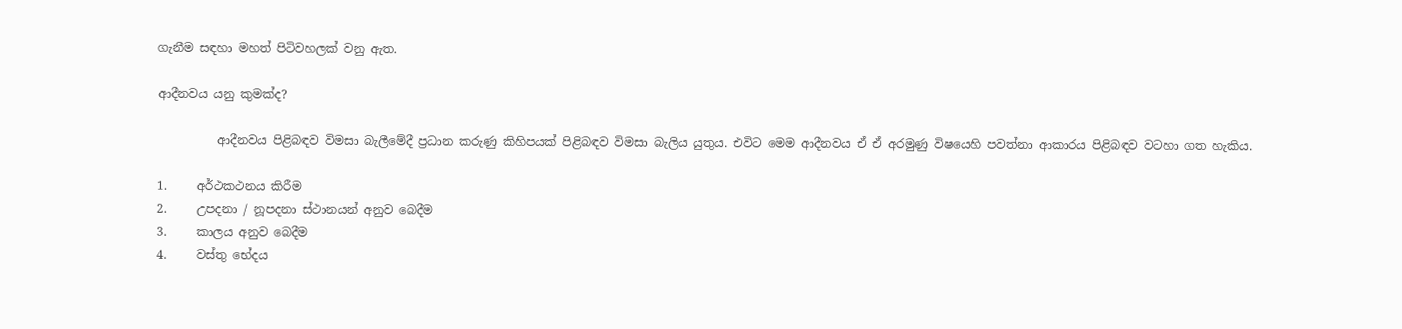ගැනීම සඳහා මහත් පිටිවහලක් වනු ඇත.

ආදීනවය යනු කුමක්ද?

          ආදීනවය පිළිබඳව විමසා බැලීමේදී ප්‍රධාන කරුණු කිහිපයක් පිළිබඳව විමසා බැලිය යුතුය. එවිට මෙම ආදීනවය ඒ ඒ අරමුණු විෂයෙහි පවත්නා ආකාරය පිළිබඳව වටහා ගත හැකිය.

1.     අර්ථකථනය කිරීම
2.     උපදනා / නූපදනා ස්ථානයන් අනුව බෙදීම
3.     කාලය අනුව බෙදීම
4.     වස්තු භේදය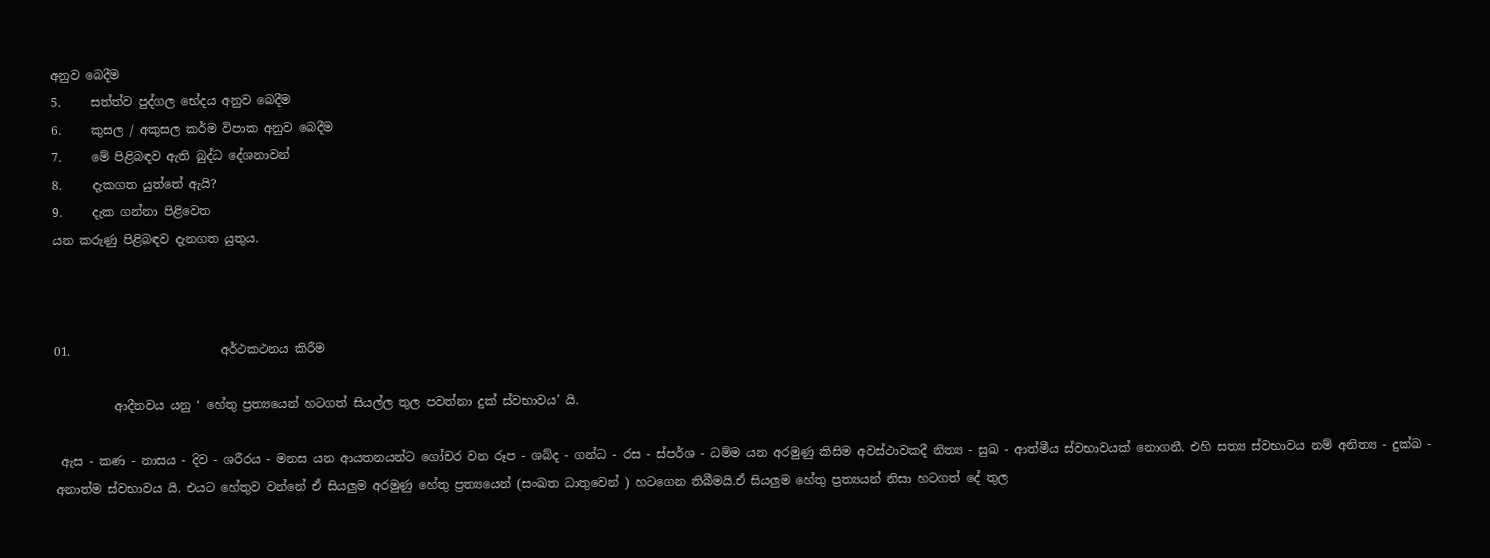අනුව බෙදීම
5.     සත්ත්ව පුද්ගල භේදය අනුව බෙදීම
6.     කුසල / අකුසල කර්ම විපාක අනුව බෙදීම
7.     මේ පිළිබඳව ඇති බුද්ධ දේශනාවන්
8.     දැකගත යුත්තේ ඇයි?
9.     දැක ගන්නා පිළිවෙත
යන කරුණු පිළිබඳව දැනගත යුතුය.



01.                         අර්ථකථනය කිරීම

          ආදීනවය යනු ‘ හේතු ප්‍රත්‍යයෙන් හටගත් සියල්ල තුල පවත්නා දුක් ස්වභාවය’ යි.

 ඇස - කණ - නාසය - දිව - ශරීරය - මනස යන ආයතනයන්ට ගෝචර වන රූප - ශබ්ද - ගන්ධ - රස - ස්පර්ශ - ධම්ම යන අරමුණු කිසිම අවස්ථාවකදී නිත්‍ය - සුඛ - ආත්මීය ස්වභාවයක් නොගනී. එහි සත්‍ය ස්වභාවය නම් අනිත්‍ය - දුක්ඛ - අනාත්ම ස්වභාවය යි. එයට හේතුව වන්නේ ඒ සියලුම අරමුණු හේතු ප්‍රත්‍යයෙන් (සංඛත ධාතුවෙන් ) හටගෙන තිබීමයි.ඒ සියලුම හේතු ප්‍රත්‍යයන් නිසා හටගත් දේ තුල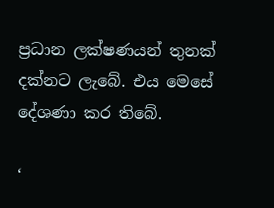ප්‍රධාන ලක්ෂණයන් තුනක් දක්නට ලැබේ. එය මෙසේ දේශණා කර තිබේ.

‘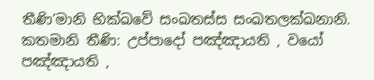තීණි’මානි භික්ඛවේ සංඛතස්ස සංඛතලක්ඛනානි. කතමානි තීණි: උප්පාදෝ පඤ්ඤායති , වයෝ පඤ්ඤායති ,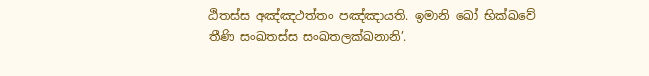ඨිතස්ස අඤ්ඤථත්තං පඤ්ඤායති. ඉමානි ඛෝ භික්ඛවේ තීණි සංඛතස්ස සංඛතලක්ඛනානි’.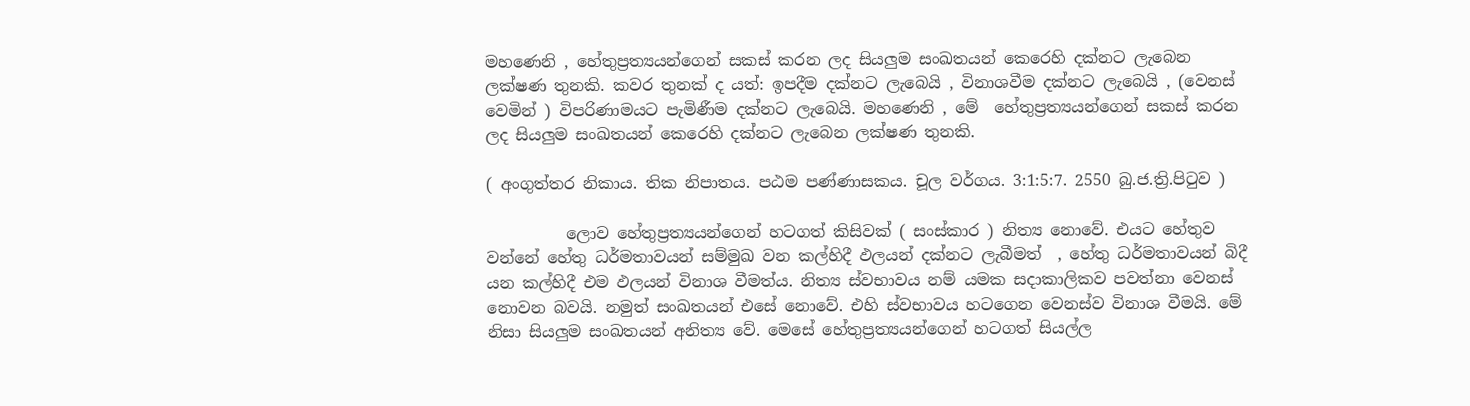මහණෙනි , හේතුප්‍රත්‍යයන්ගෙන් සකස් කරන ලද සියලුම සංඛතයන් කෙරෙහි දක්නට ලැබෙන ලක්ෂණ තුනකි. කවර තුනක් ද යත්: ඉපදීම දක්නට ලැබෙයි , විනාශවීම දක්නට ලැබෙයි , (වෙනස් වෙමින් ) විපරිණාමයට පැමිණීම දක්නට ලැබෙයි. මහණෙනි , මේ  හේතුප්‍රත්‍යයන්ගෙන් සකස් කරන ලද සියලුම සංඛතයන් කෙරෙහි දක්නට ලැබෙන ලක්ෂණ තුනකි.

( අංගුත්තර නිකාය. තික නිපාතය. පඨම පණ්ණාසකය. චූල වර්ගය. 3:1:5:7. 2550 බු.ජ.ත්‍රි.පිටුව )

          ලොව හේතුප්‍රත්‍යයන්ගෙන් හටගත් කිසිවක් ( සංස්කාර ) නිත්‍ය නොවේ. එයට හේතුව වන්නේ හේතු ධර්මතාවයන් සම්මුඛ වන කල්හිදී ඵලයන් දක්නට ලැබීමත්  , හේතු ධර්මතාවයන් බිදී යන කල්හිදී එම ඵලයන් විනාශ වීමත්ය. නිත්‍ය ස්වභාවය නම් යමක සදාකාලිකව පවත්නා වෙනස් නොවන බවයි. නමුත් සංඛතයන් එසේ නොවේ. එහි ස්වභාවය හටගෙන වෙනස්ව විනාශ වීමයි. මේ නිසා සියලුම සංඛතයන් අනිත්‍ය වේ. මෙසේ හේතුප්‍රත්‍යයන්ගෙන් හටගත් සියල්ල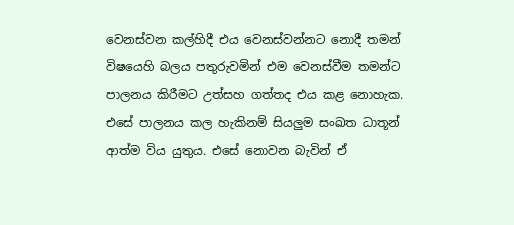වෙනස්වන කල්හිදී එය වෙනස්වන්නට නොදී තමන් විෂයෙහි බලය පතුරුවමින් එම වෙනස්වීම තමන්ට පාලනය කිරීමට උත්සහ ගත්තද එය කළ නොහැක. එසේ පාලනය කල හැකිනම් සියලුම සංඛත ධාතූන් ආත්ම විය යුතුය. එසේ නොවන බැවින් ඒ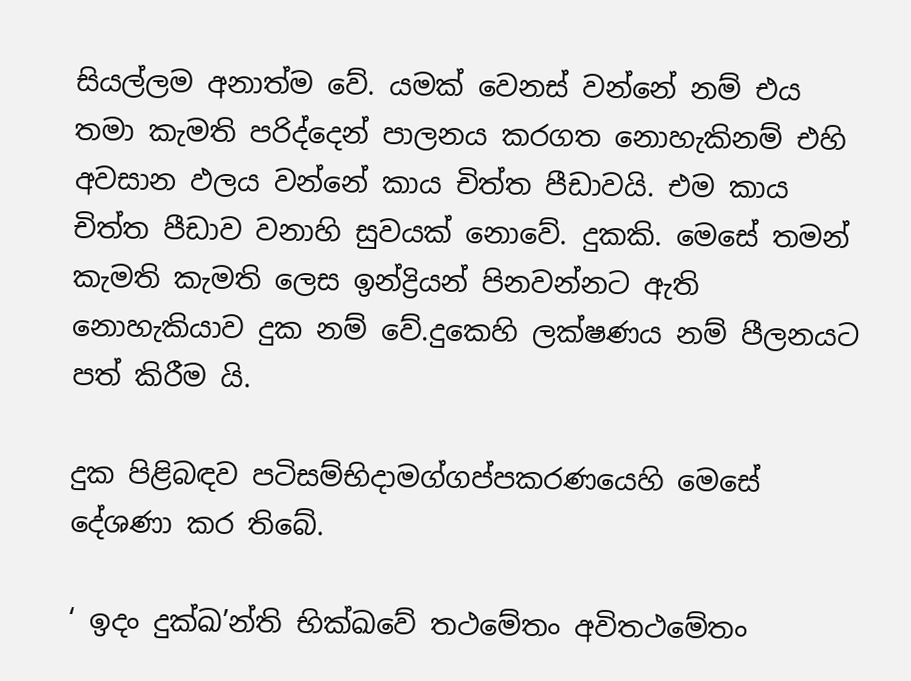සියල්ලම අනාත්ම වේ. යමක් වෙනස් වන්නේ නම් එය තමා කැමති පරිද්දෙන් පාලනය කරගත නොහැකිනම් එහි අවසාන ඵලය වන්නේ කාය චිත්ත පීඩාවයි. එම කාය චිත්ත පීඩාව වනාහි සුවයක් නොවේ. දුකකි. මෙසේ තමන් කැමති කැමති ලෙස ඉන්ද්‍රියන් පිනවන්නට ඇති නොහැකියාව දුක නම් වේ.දුකෙහි ලක්ෂණය නම් පීලනයට පත් කිරීම යි.

දුක පිළිබඳව පටිසම්භිදාමග්ගප්පකරණයෙහි මෙසේ දේශණා කර තිබේ.

‘ ඉදං දුක්ඛ’න්ති භික්ඛවේ තථමේතං අවිතථමේතං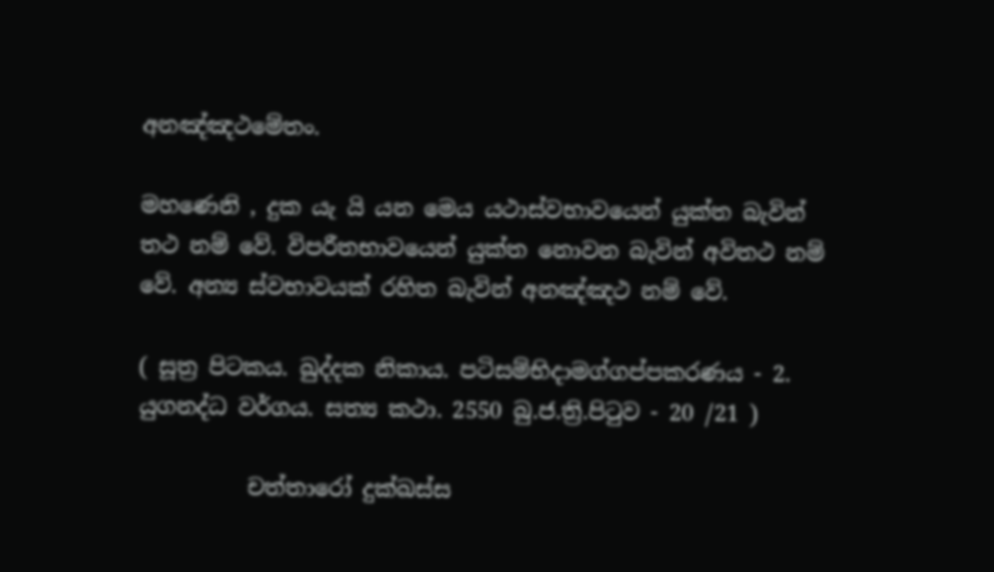අනඤ්ඤථමේතං.

මහණෙනි , දුක යැ යි යන මෙය යථාස්වභාවයෙන් යුක්ත බැවින් තථ නම් වේ. විපරීතභාවයෙන් යුක්ත නොවන බැවින් අවිතථ නම් වේ. අන්‍ය ස්වභාවයක් රහිත බැවින් අනඤ්ඤථ නම් වේ.

( සූත්‍ර පිටකය. ඛුද්දක නිකාය. පටිසම්භිදාමග්ගප්පකරණය - 2. යුගනද්ධ වර්ගය. සත්‍ය කථා. 2550 බු.ජ.ත්‍රි.පිටුව - 20 /21 )

          චත්තාරෝ දුක්ඛස්ස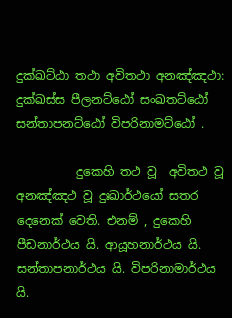දුක්ඛට්ඨා තථා අවිතථා අනඤ්ඤථා: දුක්ඛස්ස පීලනට්ඨෝ සංඛතට්ඨෝ සන්තාපනට්ඨෝ විපරිනාමට්ඨෝ .

          දුකෙහි තථ වූ  අවිතථ වූ අනඤ්ඤථ වූ දුඃඛාර්ථයෝ සතර දෙනෙක් වෙති. එනම් , දුකෙහි පීඩනාර්ථය යි. ආයූහනාර්ථය යි. සන්තාපනාර්ථය යි. විපරිනාමාර්ථය යි.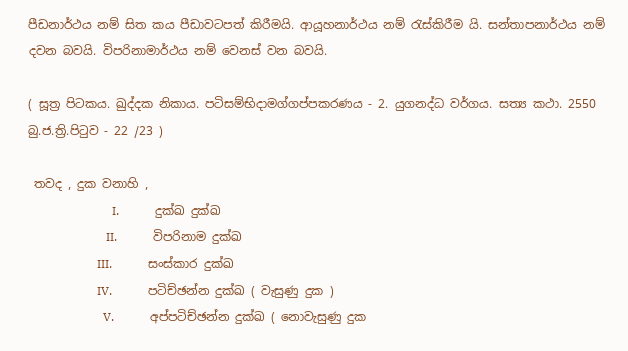පීඩනාර්ථය නම් සිත කය පීඩාවටපත් කිරීමයි. ආයූහනාර්ථය නම් රැස්කිරීම යි. සන්තාපනාර්ථය නම් දවන බවයි. විපරිනාමාර්ථය නම් වෙනස් වන බවයි.

( සූත්‍ර පිටකය. ඛුද්දක නිකාය. පටිසම්භිදාමග්ගප්පකරණය - 2. යුගනද්ධ වර්ගය. සත්‍ය කථා. 2550 බු.ජ.ත්‍රි.පිටුව - 22 /23 )

 තවද , දුක වනාහි ,
                            I.            දුක්ඛ දුක්ඛ
                          II.            විපරිනාම දුක්ඛ
                       III.            සංස්කාර දුක්ඛ
                       IV.            පටිච්ඡන්න දුක්ඛ ( වැසුණු දුක )
                         V.            අප්පටිච්ඡන්න දුක්ඛ ( නොවැසුණු දුක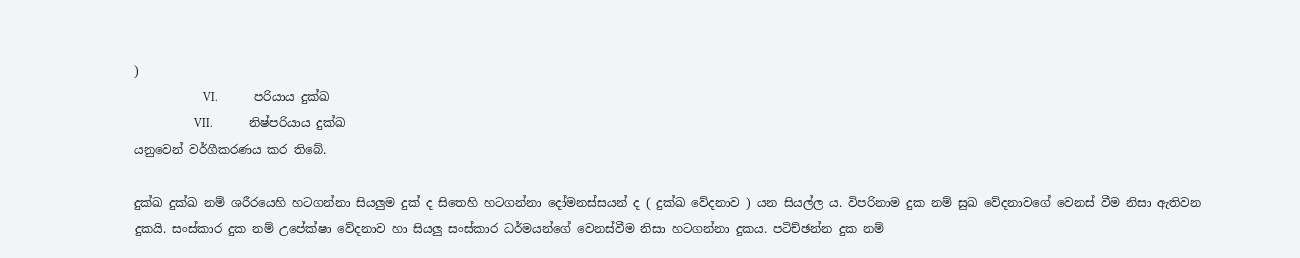)
                       VI.            පරියාය දුක්ඛ
                    VII.            නිෂ්පරියාය දුක්ඛ
යනුවෙන් වර්ගීකරණය කර තිබේ.

දුක්ඛ දුක්ඛ නම් ශරීරයෙහි හටගන්නා සියලුම දුක් ද සිතෙහි හටගන්නා දෝමනස්සයන් ද ( දුක්ඛ වේදනාව ) යන සියල්ල ය. විපරිනාම දුක නම් සුඛ වේදනාවගේ වෙනස් වීම නිසා ඇතිවන දුකයි. සංස්කාර දුක නම් උපේක්ෂා වේදනාව හා සියලු සංස්කාර ධර්මයන්ගේ වෙනස්වීම නිසා හටගන්නා දුකය. පටිච්ඡන්න දුක නම්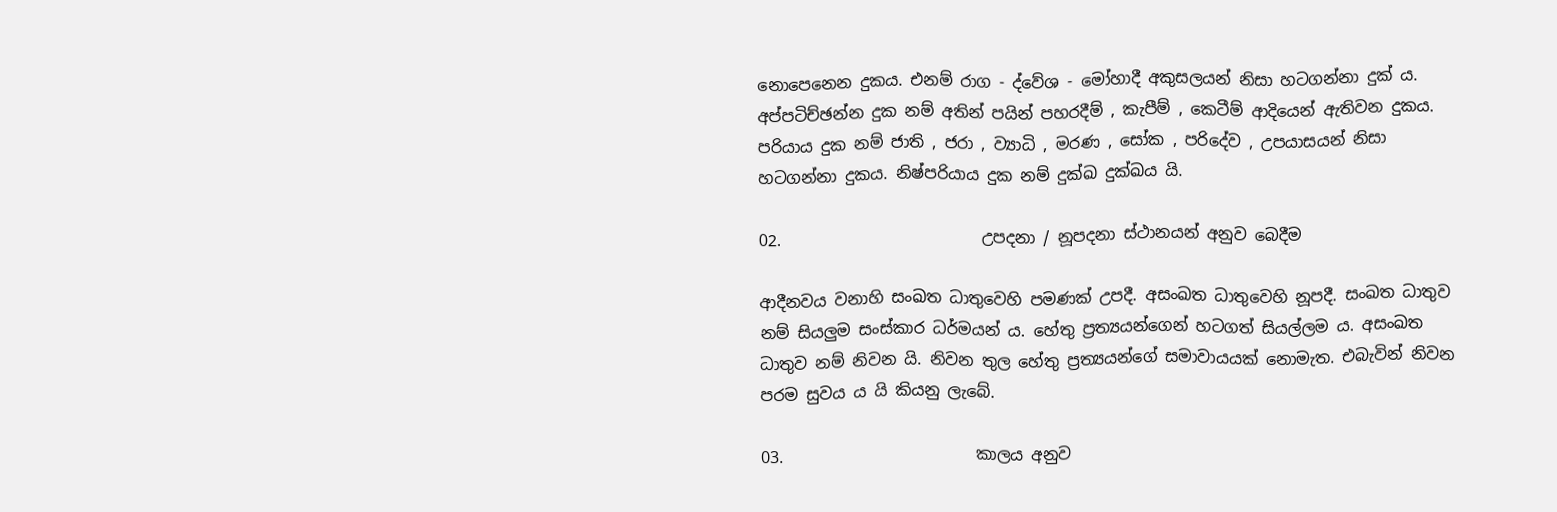නොපෙනෙන දුකය. එනම් රාග - ද්වේශ - මෝහාදී අකුසලයන් නිසා හටගන්නා දුක් ය. අප්පටිච්ඡන්න දුක නම් අතින් පයින් පහරදීම් , කැපීම් , කෙටීම් ආදියෙන් ඇතිවන දුකය. පරියාය දුක නම් ජාති , ජරා , ව්‍යාධි , මරණ , සෝක , පරිදේව , උපයාසයන් නිසා හටගන්නා දුකය. නිෂ්පරියාය දුක නම් දුක්ඛ දුක්ඛය යි.

02.                         උපදනා / නූපදනා ස්ථානයන් අනුව බෙදීම

ආදීනවය වනාහි සංඛත ධාතුවෙහි පමණක් උපදී. අසංඛත ධාතුවෙහි නූපදී. සංඛත ධාතුව නම් සියලුම සංස්කාර ධර්මයන් ය. හේතු ප්‍රත්‍යයන්ගෙන් හටගත් සියල්ලම ය. අසංඛත ධාතුව නම් නිවන යි. නිවන තුල හේතු ප්‍රත්‍යයන්ගේ සමාවායයක් නොමැත. එබැවින් නිවන පරම සුවය ය යි කියනු ලැබේ.

03.                        කාලය අනුව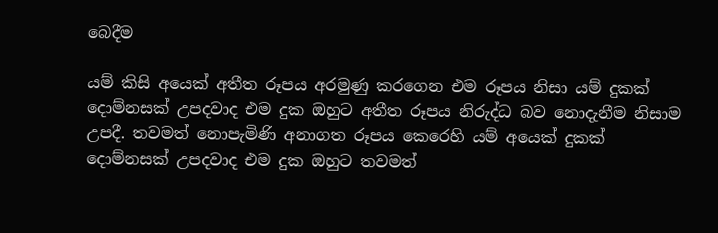බෙදීම

යම් කිසි අයෙක් අතීත රූපය අරමුණු කරගෙන එම රූපය නිසා යම් දුකක් දොම්නසක් උපදවාද එම දුක ඔහුට අතීත රූපය නිරුද්ධ බව නොදැනීම නිසාම උපදී. තවමත් නොපැමිණි අනාගත රූපය කෙරෙහි යම් අයෙක් දුකක් දොම්නසක් උපදවාද එම දුක ඔහුට තවමත්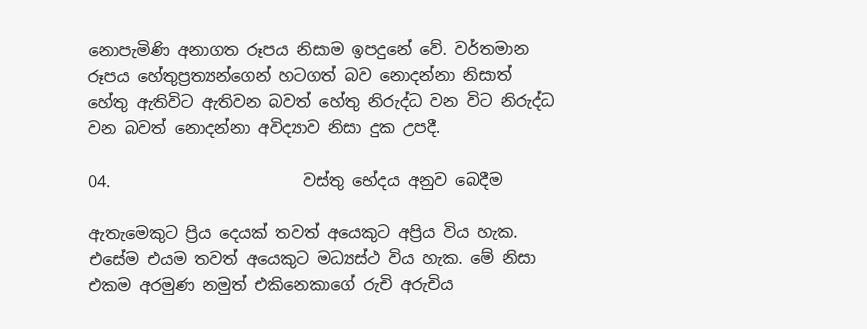නොපැමිණි අනාගත රූපය නිසාම ඉපදුනේ වේ. වර්තමාන රූපය හේතුප්‍රත්‍යන්ගෙන් හටගත් බව නොදන්නා නිසාත් හේතු ඇතිවිට ඇතිවන බවත් හේතු නිරුද්ධ වන විට නිරුද්ධ වන බවත් නොදන්නා අවිද්‍යාව නිසා දුක උපදී.

04.                        වස්තු භේදය අනුව බෙදීම

ඇතැමෙකුට ප්‍රිය දෙයක් තවත් අයෙකුට අප්‍රිය විය හැක. එසේම එයම තවත් අයෙකුට මධ්‍යස්ථ විය හැක. මේ නිසා එකම අරමුණ නමුත් එකිනෙකාගේ රුචි අරුචිය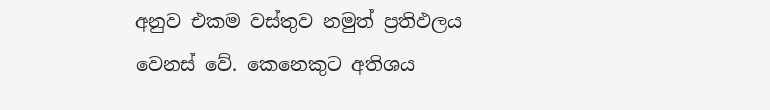අනුව එකම වස්තුව නමුත් ප්‍රතිඵලය වෙනස් වේ. කෙනෙකුට අතිශය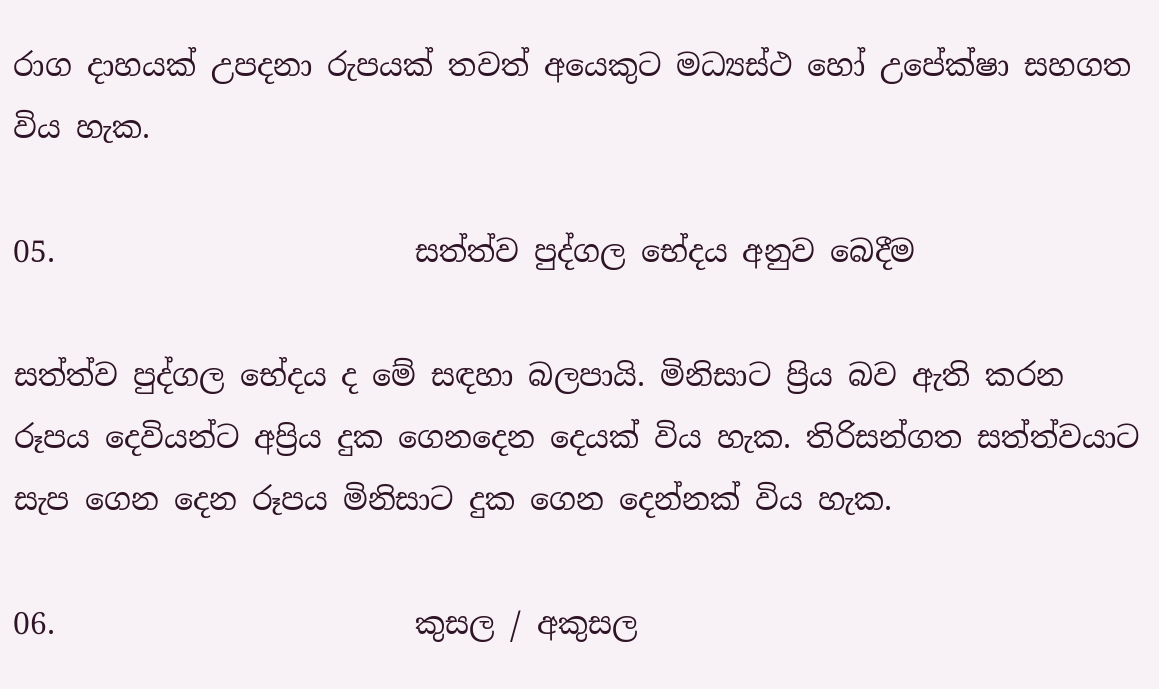රාග දාහයක් උපදනා රුපයක් තවත් අයෙකුට මධ්‍යස්ථ හෝ උපේක්ෂා සහගත විය හැක.

05.                        සත්ත්ව පුද්ගල භේදය අනුව බෙදීම

සත්ත්ව පුද්ගල භේදය ද මේ සඳහා බලපායි. මිනිසාට ප්‍රිය බව ඇති කරන රූපය දෙවියන්ට අප්‍රිය දුක ගෙනදෙන දෙයක් විය හැක. තිරිසන්ගත සත්ත්වයාට සැප ගෙන දෙන රූපය මිනිසාට දුක ගෙන දෙන්නක් විය හැක.

06.                        කුසල / අකුසල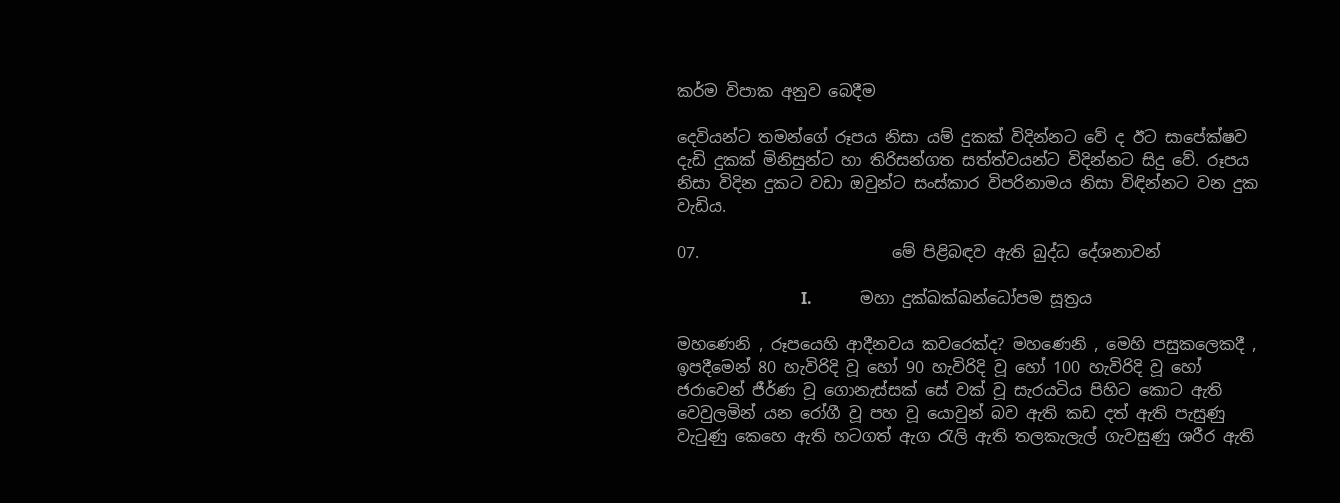කර්ම විපාක අනුව බෙදීම

දෙවියන්ට තමන්ගේ රූපය නිසා යම් දුකක් විදින්නට වේ ද ඊට සාපේක්ෂව දැඩි දුකක් මිනිසුන්ට හා තිරිසන්ගත සත්ත්වයන්ට විදින්නට සිදු වේ. රූපය නිසා විදින දුකට වඩා ඔවුන්ට සංස්කාර විපරිනාමය නිසා විඳින්නට වන දුක වැඩිය.

07.                        මේ පිළිබඳව ඇති බුද්ධ දේශනාවන්

                               I.            මහා දුක්ඛක්ඛන්ධෝපම සූත්‍රය

මහණෙනි , රූපයෙහි ආදීනවය කවරෙක්ද? මහණෙනි , මෙහි පසුකලෙකදී , ඉපදීමෙන් 80 හැවිරිදි වූ හෝ 90 හැවිරිදි වූ හෝ 100 හැවිරිදි වූ හෝ ජරාවෙන් ජීර්ණ වූ ගොනැස්සක් සේ වක් වූ සැරයටිය පිහිට කොට ඇති වෙවුලමින් යන රෝගී වූ පහ වූ යොවුන් බව ඇති කඩ දත් ඇති පැසුණු වැටුණු කෙහෙ ඇති හටගත් ඇග රැලි ඇති තලකැලැල් ගැවසුණු ශරීර ඇති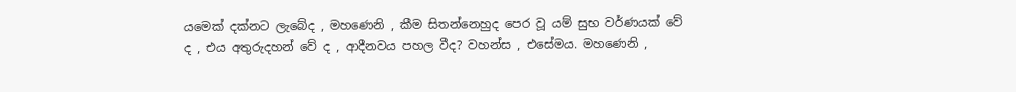යමෙක් දක්නට ලැබේද , මහණෙනි , කීම සිතන්නෙහුද පෙර වූ යම් සුභ වර්ණයක් වේ ද , එය අතුරුදහන් වේ ද , ආදීනවය පහල වීද? වහන්ස , එසේමය. මහණෙනි ,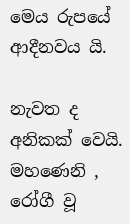මෙය රුපයේ ආදීනවය යි.

නැවත ද අනිකක් වෙයි. මහණෙනි , රෝගී වූ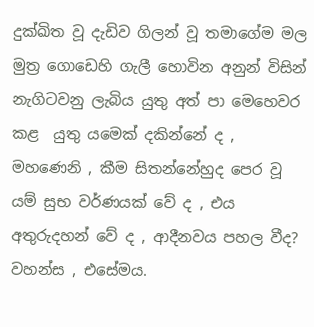දුක්ඛිත වූ දැඩිව ගිලන් වූ තමාගේම මල මුත්‍ර ගොඩෙහි ගැලී හොවින අනුන් විසින් නැගිටවනු ලැබිය යුතු අත් පා මෙහෙවර කළ  යුතු යමෙක් දකින්නේ ද , මහණෙනි , කීම සිතන්නේහුද පෙර වූ යම් සුභ වර්ණයක් වේ ද , එය අතුරුදහන් වේ ද , ආදීනවය පහල වීද? වහන්ස , එසේමය.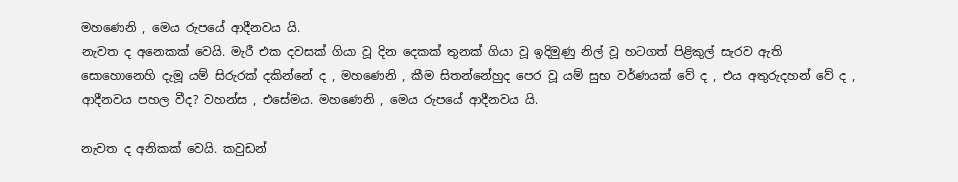මහණෙනි , මෙය රුපයේ ආදීනවය යි.
නැවත ද අනෙකක් වෙයි. මැරී එක දවසක් ගියා වූ දින දෙකක් තුනක් ගියා වූ ඉදිමුණු නිල් වූ හටගත් පිළිකුල් සැරව ඇති සොහොනෙහි දැමූ යම් සිරුරක් දකින්නේ ද , මහණෙනි , කීම සිතන්නේහුද පෙර වූ යම් සුභ වර්ණයක් වේ ද , එය අතුරුදහන් වේ ද , ආදීනවය පහල වීද? වහන්ස , එසේමය. මහණෙනි , මෙය රුපයේ ආදීනවය යි.

නැවත ද අනිකක් වෙයි. කවුඩන්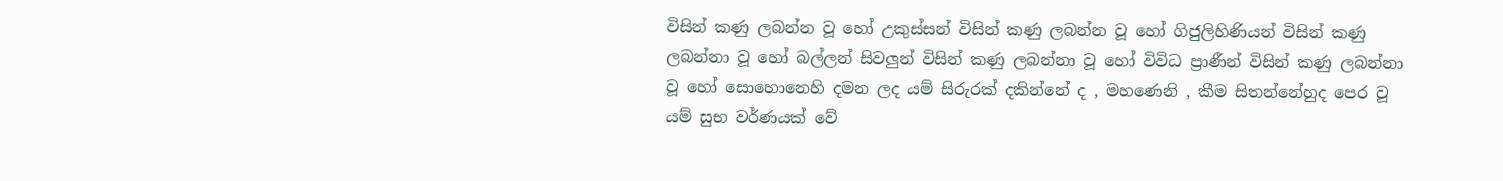විසින් කණු ලබන්න වූ හෝ උකුස්සන් විසින් කණු ලබන්න වූ හෝ ගිජුලිහිණියන් විසින් කණු ලබන්නා වූ හෝ බල්ලන් සිවලුන් විසින් කණු ලබන්නා වූ හෝ විවිධ ප්‍රාණීන් විසින් කණු ලබන්නා වූ හෝ සොහොනෙහි දමන ලද යම් සිරුරක් දකින්නේ ද , මහණෙනි , කීම සිතන්නේහුද පෙර වූ යම් සුභ වර්ණයක් වේ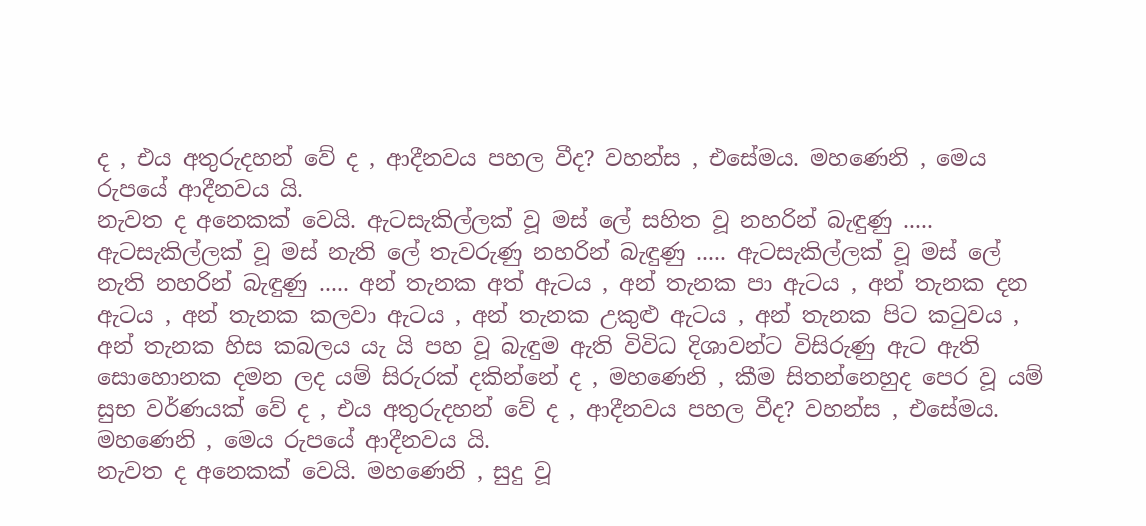ද , එය අතුරුදහන් වේ ද , ආදීනවය පහල වීද? වහන්ස , එසේමය. මහණෙනි , මෙය රුපයේ ආදීනවය යි.
නැවත ද අනෙකක් වෙයි. ඇටසැකිල්ලක් වූ මස් ලේ සහිත වූ නහරින් බැඳුණු ..... ඇටසැකිල්ලක් වූ මස් නැති ලේ තැවරුණු නහරින් බැඳුණු ..... ඇටසැකිල්ලක් වූ මස් ලේ නැති නහරින් බැඳුණු ..... අන් තැනක අත් ඇටය , අන් තැනක පා ඇටය , අන් තැනක දන ඇටය , අන් තැනක කලවා ඇටය , අන් තැනක උකුළු ඇටය , අන් තැනක පිට කටුවය , අන් තැනක හිස කබලය යැ යි පහ වූ බැඳුම ඇති විවිධ දිශාවන්ට විසිරුණු ඇට ඇති සොහොනක දමන ලද යම් සිරුරක් දකින්නේ ද , මහණෙනි , කීම සිතන්නෙහුද පෙර වූ යම් සුභ වර්ණයක් වේ ද , එය අතුරුදහන් වේ ද , ආදීනවය පහල වීද? වහන්ස , එසේමය. මහණෙනි , මෙය රුපයේ ආදීනවය යි.
නැවත ද අනෙකක් වෙයි. මහණෙනි , සුදු වූ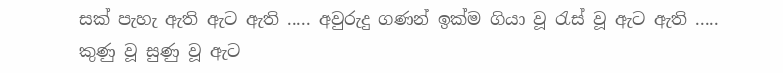සක් පැහැ ඇති ඇට ඇති ..... අවුරුදු ගණන් ඉක්ම ගියා වූ රැස් වූ ඇට ඇති ..... කුණු වූ සුණු වූ ඇට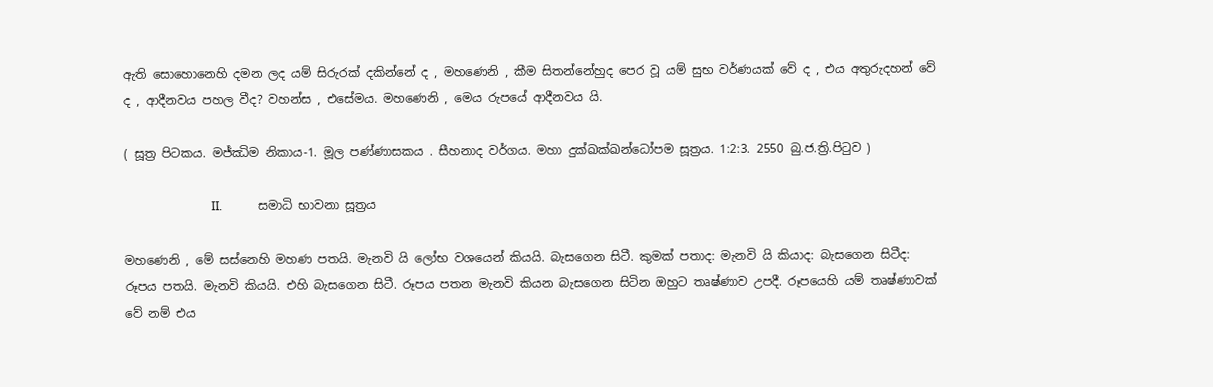ඇති සොහොනෙහි දමන ලද යම් සිරුරක් දකින්නේ ද , මහණෙනි , කීම සිතන්නේහුද පෙර වූ යම් සුභ වර්ණයක් වේ ද , එය අතුරුදහන් වේ ද , ආදීනවය පහල වීද? වහන්ස , එසේමය. මහණෙනි , මෙය රුපයේ ආදීනවය යි.

( සූත්‍ර පිටකය. මජ්ඣිම නිකාය-1. මූල පණ්ණාසකය . සීහනාද වර්ගය. මහා දුක්ඛක්ඛන්ධෝපම සූත්‍රය. 1:2:3. 2550 බු.ජ.ත්‍රි.පිටුව )

                             II.            සමාධි භාවනා සූත්‍රය

මහණෙනි , මේ සස්නෙහි මහණ පතයි. මැනවි යි ලෝභ වශයෙන් කියයි. බැසගෙන සිටී. කුමක් පතාද: මැනවි යි කියාද: බැසගෙන සිටීද: රූපය පතයි. මැනවි කියයි. එහි බැසගෙන සිටී. රූපය පතන මැනවි කියන බැසගෙන සිටින ඔහුට තෘෂ්ණාව උපදී. රූපයෙහි යම් තෘෂ්ණාවක් වේ නම් එය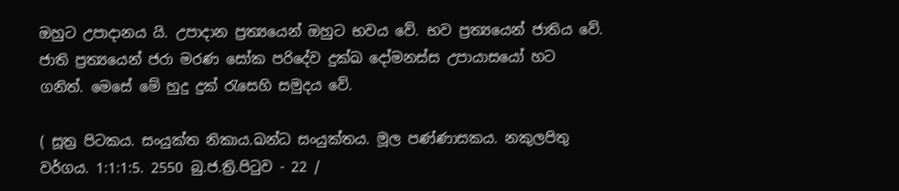ඔහුට උපාදානය යි. උපාදාන ප්‍රත්‍යයෙන් ඔහුට භවය වේ. භව ප්‍රත්‍යයෙන් ජාතිය වේ. ජාති ප්‍රත්‍යයෙන් ජරා මරණ සෝක පරිදේව දුක්ඛ දෝමනස්ස උපායාසයෝ හට ගනිත්. මෙසේ මේ හුදු දුක් රැසෙහි සමුදය වේ.

( සූත්‍ර පිටකය. සංයුක්ත නිකාය.ඛන්ධ සංයුක්තය. මූල පණ්ණාසකය. නකුලපිතු වර්ගය. 1:1:1:5. 2550 බු.ජ.ත්‍රි.පිටුව - 22 /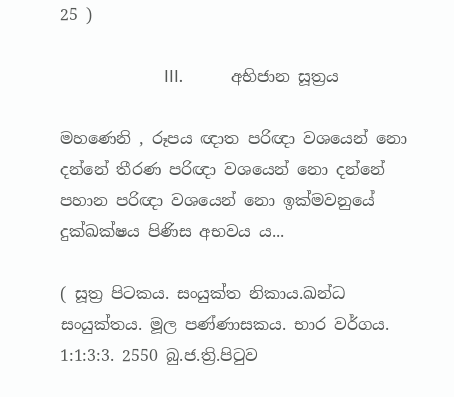25 )

                          III.            අභිජාන සූත්‍රය

මහණෙනි , රූපය ඥාත පරිඥා වශයෙන් නො දන්නේ තීරණ පරිඥා වශයෙන් නො දන්නේ පහාන පරිඥා වශයෙන් නො ඉක්මවනුයේ දුක්ඛක්ෂය පිණිස අභවය ය...

( සූත්‍ර පිටකය. සංයුක්ත නිකාය.ඛන්ධ සංයුක්තය. මූල පණ්ණාසකය. භාර වර්ගය. 1:1:3:3. 2550 බු.ජ.ත්‍රි.පිටුව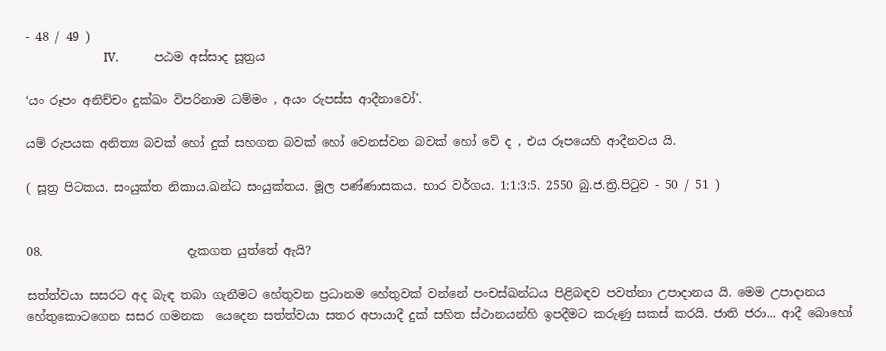- 48 / 49 )
                          IV.            පඨම අස්සාද සූත්‍රය

‘යං රූපං අනිච්චං දුක්ඛං විපරිනාම ධම්මං , අයං රුපස්ස ආදීනාවෝ’.

යම් රුපයක අනිත්‍ය බවක් හෝ දුක් සහගත බවක් හෝ වෙනස්වන බවක් හෝ වේ ද , එය රූපයෙහි ආදීනවය යි.

( සූත්‍ර පිටකය. සංයුක්ත නිකාය.ඛන්ධ සංයුක්තය. මූල පණ්ණාසකය. භාර වර්ගය. 1:1:3:5. 2550 බු.ජ.ත්‍රි.පිටුව - 50 / 51 )


08.                        දැකගත යුත්තේ ඇයි?

සත්ත්වයා සසරට අද බැඳ තබා ගැනීමට හේතුවන ප්‍රධානම හේතුවක් වන්නේ පංචස්ඛන්ධය පිළිබඳව පවත්නා උපාදානය යි. මෙම උපාදානය හේතුකොටගෙන සසර ගමනක  යෙදෙන සත්ත්වයා සතර අපායාදී දුක් සහිත ස්ථානයන්හි ඉපදීමට කරුණු සකස් කරයි. ජාති ජරා... ආදී බොහෝ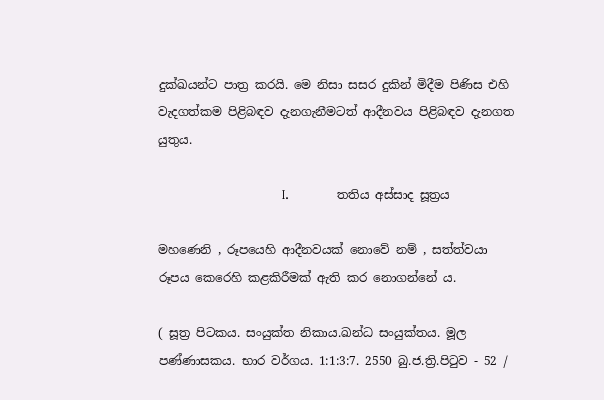දුක්ඛයන්ට පාත්‍ර කරයි. මෙ නිසා සසර දුකින් මිදීම පිණිස එහි වැදගත්කම පිළිබඳව දැනගැනීමටත් ආදීනවය පිළිබඳව දැනගත යුතුය.

                               I.            තතිය අස්සාද සූත්‍රය

මහණෙනි , රූපයෙහි ආදීනවයක් නොවේ නම් , සත්ත්වයා රූපය කෙරෙහි කළකිරීමක් ඇති කර නොගන්නේ ය.

( සූත්‍ර පිටකය. සංයුක්ත නිකාය.ඛන්ධ සංයුක්තය. මූල පණ්ණාසකය. භාර වර්ගය. 1:1:3:7. 2550 බු.ජ.ත්‍රි.පිටුව - 52 /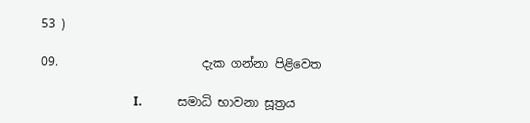53 )

09.                        දැක ගන්නා පිළිවෙත

                               I.            සමාධි භාවනා සූත්‍රය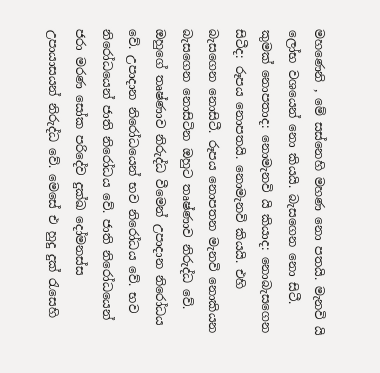මහණෙනි , මේ සස්නෙහි මහණ නො පතයි. මැනවි යි ලෝභ වශයෙන් නො කියයි. බැසගෙන නො සිටී. කුමක් නොපතාද: නොමැනවි යි කියාද: නොබැසගෙන සිටීද: රූපය නොපතයි. නොමැනවි කියයි. එහි බැසගෙන නොසිටී. රූපය නොපතන මැනවි නොකියන බැසගෙන නොසිටින ඔහුට තෘෂ්ණාව නිරුද්ධ වේ. ඔහුගේ තෘෂ්ණාව නිරුද්ධ වීමෙන් උපාදාන නිරෝධය වේ. උපාදාන නිරෝධයෙන් භව නිරෝධය වේ. භව නිරෝධයෙන් ජාති නිරෝධය වේ. ජාති නිරෝධයෙන් ජරා මරණ සෝක පරිදේව දුක්ඛ දෝමනස්ස උපායාසයන් නිරුද්ධ වේ. මෙසේ එ හුදු දුක් රැසෙහි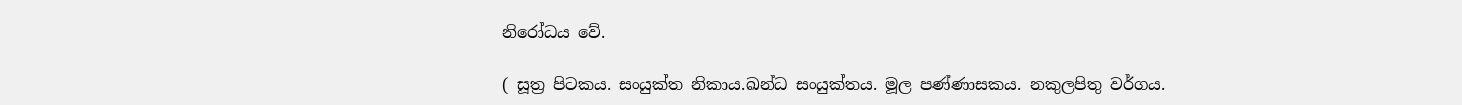නිරෝධය වේ.

( සූත්‍ර පිටකය. සංයුක්ත නිකාය.ඛන්ධ සංයුක්තය. මූල පණ්ණාසකය. නකුලපිතු වර්ගය.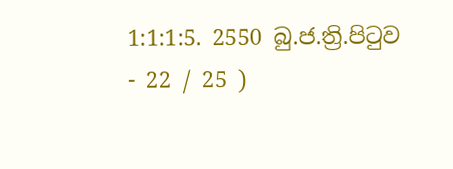1:1:1:5. 2550 බු.ජ.ත්‍රි.පිටුව - 22 / 25 )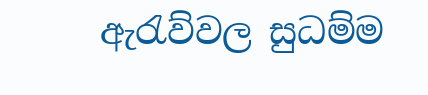ඇරැව්වල සුධම්ම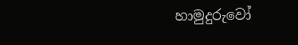හාමුදුරුවෝ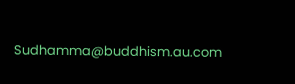Sudhamma@buddhism.au.com